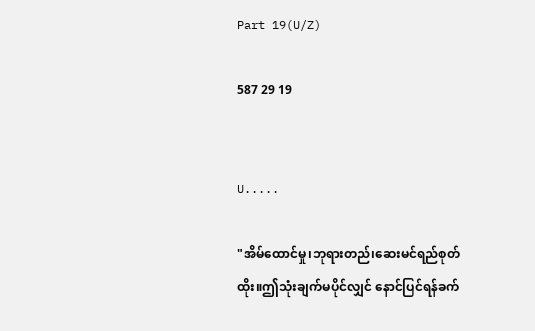Part 19(U/Z)

587 29 19


U.....

"အိမ်ထောင်မှု၊ဘုရားတည်၊ဆေးမင်ရည်စုတ်ထိုး။ဤသုံးချက်မပိုင်လျှင် နောင်ပြင်ရန်ခက်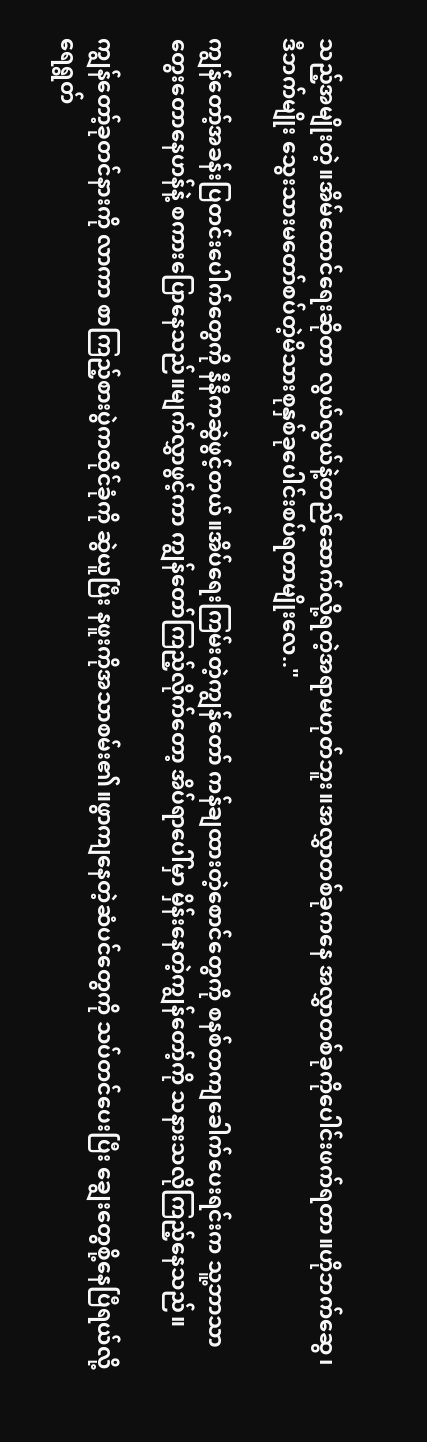သည့်အမျိုးတဲ့။အိမ်ထောင်ရေးဆိုတာ လွယ်လွယ်နဲ့တည်ဆောက်လို့ရတဲ့အရာမဟုတ်ဘူး။အလွှာတစ်ခုကနေ အလွှာတစ်ခုကိုပေါင်းဖက်ရတာ။ဟိုဘက်ဆွေ၊ဒီဘက်မျိုး သွေးသားမတော်စပ်တဲ့မိသားစုနှစ်ခုပေါင်းစပ်ရတာမျိုးလေ.."

ကျွန်တော့်အခန်းပြတင်းပေါက်တွေကို နီနီကဆွဲဖွင့်တယ်။အိပ်ရေးကြမ်းတဲ့ကျွန်တော် ကန်ချထားတဲ့စောင်တွေကို စနစ်တကျခေါက်ပေးရင်းက သူ့ဘာသာတွေးတောနေဟန်နဲ့ စကားပြောနေသည်။မျက်လွှာဖွင့်ကာ ကျွန်တော်ကြည့်လိုက်တော့ အိပ်ရာပေါ်မှာ မှိန်းနေတဲ့ကျွန်တော့်ကို သနားသလိုကြည့်နေသည်။

ကျွန်တော့်ခုတင်နားကို လာကာ စာကြည့်စားပွဲကထိုင်ခုံကို ဆွဲယူပြီး နဖူးကိုအသာစမ်း၏။ဖွာကျနေတဲ့ဆံပင်တွေကို သပ်တင်ပေးပြီး ချွေးတွေစို့နေပြီရယ်လို့ ရေရွတ်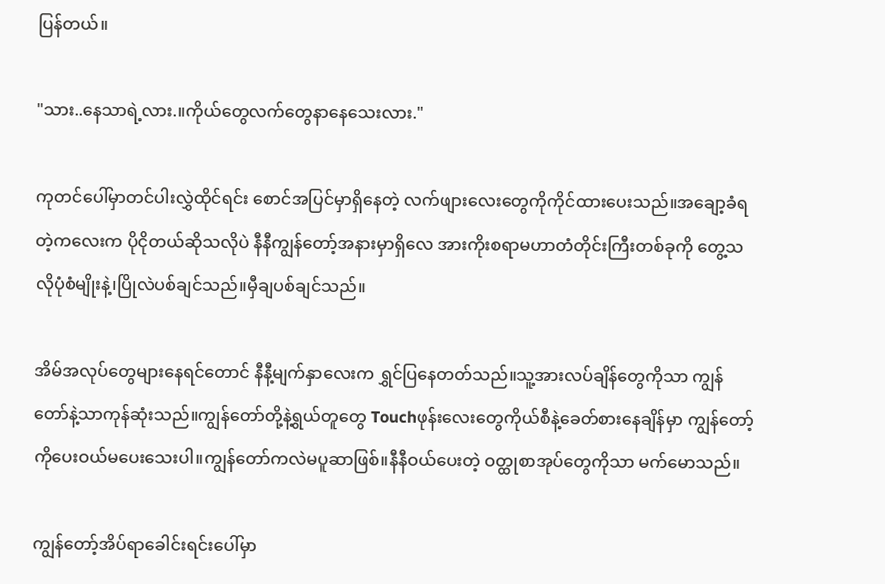ပြန်တယ်။

"သား..နေသာရဲ့လား.။ကိုယ်တွေလက်တွေနာနေသေးလား."

ကုတင်ပေါ်မှာတင်ပါးလွှဲထိုင်ရင်း စောင်အပြင်မှာရှိနေတဲ့ လက်ဖျားလေးတွေကိုကိုင်ထားပေးသည်။အချော့ခံရတဲ့ကလေးက ပိုငိုတယ်ဆိုသလိုပဲ နီနီကျွန်တော့်အနားမှာရှိလေ အားကိုးစရာမဟာတံတိုင်းကြီးတစ်ခုကို တွေ့သလိုပုံစံမျိုးနဲ့၊ပြိုလဲပစ်ချင်သည်။မှီချပစ်ချင်သည်။

အိမ်အလုပ်တွေများနေရင်တောင် နီနီ့မျက်နှာလေးက ရွှင်ပြနေတတ်သည်။သူ့အားလပ်ချိန်တွေကိုသာ ကျွန်တော်နဲ့သာကုန်ဆုံးသည်။ကျွန်တော်တို့နဲ့ရွယ်တူတွေ Touchဖုန်းလေးတွေကိုယ်စီနဲ့ခေတ်စားနေချိန်မှာ ကျွန်တော့်ကိုပေးဝယ်မပေးသေးပါ။ကျွန်တော်ကလဲမပူဆာဖြစ်။နီနီဝယ်ပေးတဲ့ ဝတ္ထုစာအုပ်တွေကိုသာ မက်မောသည်။

ကျွန်တော့်အိပ်ရာခေါင်းရင်းပေါ်မှာ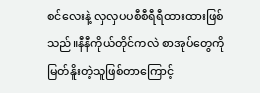စင်လေးနဲ့ လှလှပပစီစီရီရီထားထားဖြစ်သည်။နီနီကိုယ်တိုင်ကလဲ စာအုပ်တွေကိုမြတ်နိူးတဲ့သူဖြစ်တာကြောင့်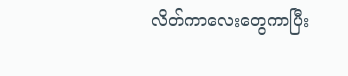လိတ်ကာလေးတွေကာပြီး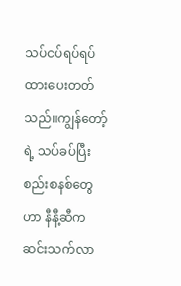သပ်ငပ်ရပ်ရပ်ထားပေးတတ်သည်။ကျွန်တော့်ရဲ့ သပ်ခပ်ပြီးစည်းစနစ်တွေဟာ နီနီ့ဆီက ဆင်းသက်လာ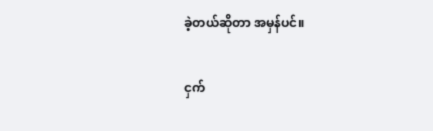ခဲ့တယ်ဆိုတာ အမှန်ပင်။

ငှက်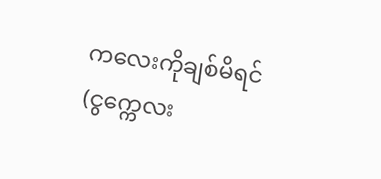ကလေးကိုချစ်မိရင်(ငွက္ကေလး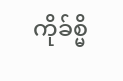ကိုခ်စ္မိ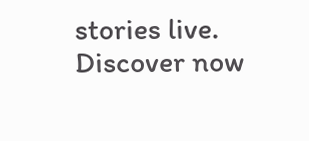stories live. Discover now